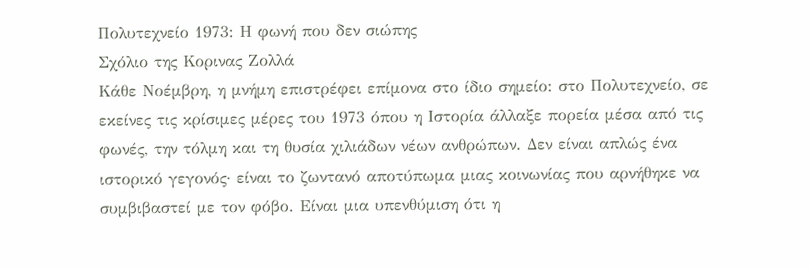Πολυτεχνείο 1973: Η φωνή που δεν σιώπης
Σχόλιο της Κορινας Ζολλά
Κάθε Νοέμβρη, η μνήμη επιστρέφει επίμονα στο ίδιο σημείο: στο Πολυτεχνείο, σε εκείνες τις κρίσιμες μέρες του 1973 όπου η Ιστορία άλλαξε πορεία μέσα από τις φωνές, την τόλμη και τη θυσία χιλιάδων νέων ανθρώπων. Δεν είναι απλώς ένα ιστορικό γεγονός· είναι το ζωντανό αποτύπωμα μιας κοινωνίας που αρνήθηκε να συμβιβαστεί με τον φόβο. Είναι μια υπενθύμιση ότι η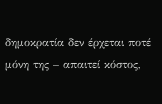δημοκρατία δεν έρχεται ποτέ μόνη της – απαιτεί κόστος,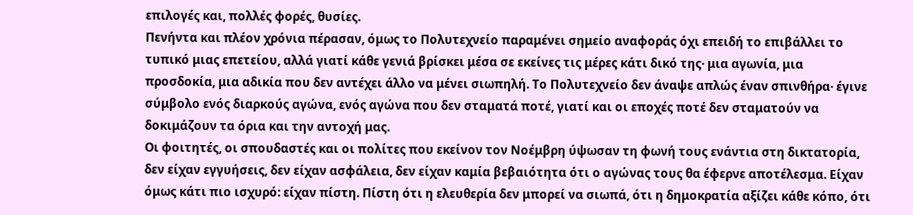επιλογές και, πολλές φορές, θυσίες.
Πενήντα και πλέον χρόνια πέρασαν, όμως το Πολυτεχνείο παραμένει σημείο αναφοράς όχι επειδή το επιβάλλει το τυπικό μιας επετείου, αλλά γιατί κάθε γενιά βρίσκει μέσα σε εκείνες τις μέρες κάτι δικό της· μια αγωνία, μια προσδοκία, μια αδικία που δεν αντέχει άλλο να μένει σιωπηλή. Το Πολυτεχνείο δεν άναψε απλώς έναν σπινθήρα· έγινε σύμβολο ενός διαρκούς αγώνα, ενός αγώνα που δεν σταματά ποτέ, γιατί και οι εποχές ποτέ δεν σταματούν να δοκιμάζουν τα όρια και την αντοχή μας.
Οι φοιτητές, οι σπουδαστές και οι πολίτες που εκείνον τον Νοέμβρη ύψωσαν τη φωνή τους ενάντια στη δικτατορία, δεν είχαν εγγυήσεις, δεν είχαν ασφάλεια, δεν είχαν καμία βεβαιότητα ότι ο αγώνας τους θα έφερνε αποτέλεσμα. Είχαν όμως κάτι πιο ισχυρό: είχαν πίστη. Πίστη ότι η ελευθερία δεν μπορεί να σιωπά, ότι η δημοκρατία αξίζει κάθε κόπο, ότι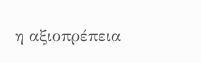η αξιοπρέπεια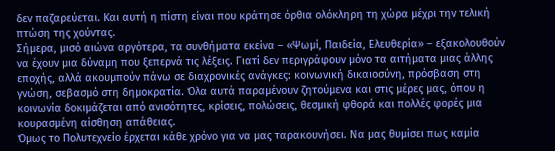δεν παζαρεύεται. Και αυτή η πίστη είναι που κράτησε όρθια ολόκληρη τη χώρα μέχρι την τελική πτώση της χούντας.
Σήμερα, μισό αιώνα αργότερα, τα συνθήματα εκείνα – «Ψωμί, Παιδεία, Ελευθερία» – εξακολουθούν να έχουν μια δύναμη που ξεπερνά τις λέξεις. Γιατί δεν περιγράφουν μόνο τα αιτήματα μιας άλλης εποχής, αλλά ακουμπούν πάνω σε διαχρονικές ανάγκες: κοινωνική δικαιοσύνη, πρόσβαση στη γνώση, σεβασμό στη δημοκρατία. Όλα αυτά παραμένουν ζητούμενα και στις μέρες μας, όπου η κοινωνία δοκιμάζεται από ανισότητες, κρίσεις, πολώσεις, θεσμική φθορά και πολλές φορές μια κουρασμένη αίσθηση απάθειας.
Όμως το Πολυτεχνείο έρχεται κάθε χρόνο για να μας ταρακουνήσει. Να μας θυμίσει πως καμία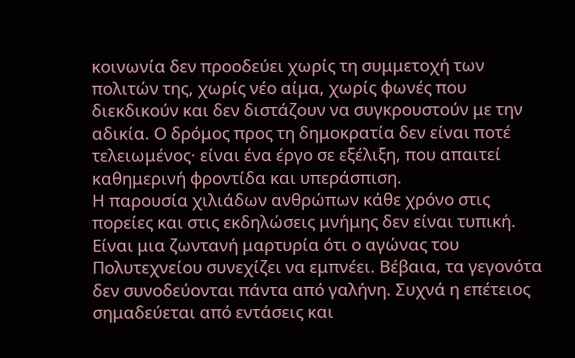κοινωνία δεν προοδεύει χωρίς τη συμμετοχή των πολιτών της, χωρίς νέο αίμα, χωρίς φωνές που διεκδικούν και δεν διστάζουν να συγκρουστούν με την αδικία. Ο δρόμος προς τη δημοκρατία δεν είναι ποτέ τελειωμένος· είναι ένα έργο σε εξέλιξη, που απαιτεί καθημερινή φροντίδα και υπεράσπιση.
Η παρουσία χιλιάδων ανθρώπων κάθε χρόνο στις πορείες και στις εκδηλώσεις μνήμης δεν είναι τυπική. Είναι μια ζωντανή μαρτυρία ότι ο αγώνας του Πολυτεχνείου συνεχίζει να εμπνέει. Βέβαια, τα γεγονότα δεν συνοδεύονται πάντα από γαλήνη. Συχνά η επέτειος σημαδεύεται από εντάσεις και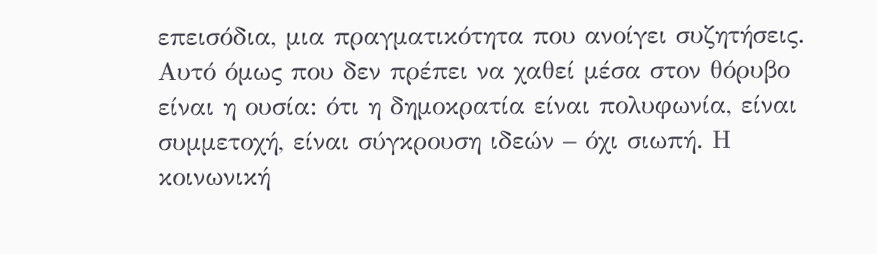επεισόδια, μια πραγματικότητα που ανοίγει συζητήσεις. Αυτό όμως που δεν πρέπει να χαθεί μέσα στον θόρυβο είναι η ουσία: ότι η δημοκρατία είναι πολυφωνία, είναι συμμετοχή, είναι σύγκρουση ιδεών – όχι σιωπή. Η κοινωνική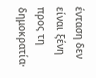ένταση δεν είναι ξένη προς τη δημοκρατία·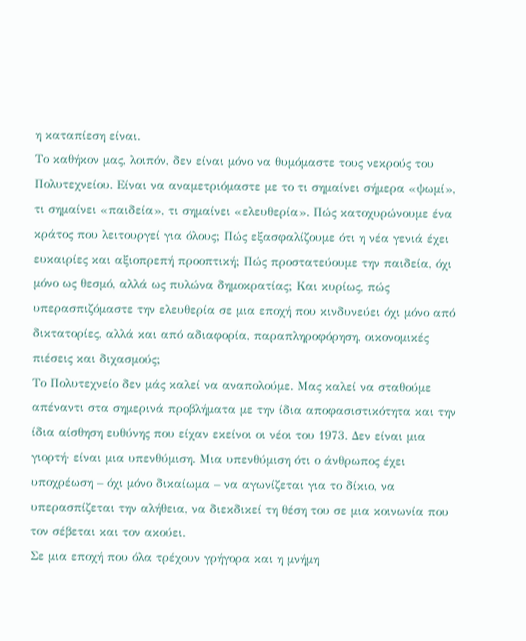η καταπίεση είναι.
Το καθήκον μας, λοιπόν, δεν είναι μόνο να θυμόμαστε τους νεκρούς του Πολυτεχνείου. Είναι να αναμετριόμαστε με το τι σημαίνει σήμερα «ψωμί», τι σημαίνει «παιδεία», τι σημαίνει «ελευθερία». Πώς κατοχυρώνουμε ένα κράτος που λειτουργεί για όλους; Πώς εξασφαλίζουμε ότι η νέα γενιά έχει ευκαιρίες και αξιοπρεπή προοπτική; Πώς προστατεύουμε την παιδεία, όχι μόνο ως θεσμό, αλλά ως πυλώνα δημοκρατίας; Και κυρίως, πώς υπερασπιζόμαστε την ελευθερία σε μια εποχή που κινδυνεύει όχι μόνο από δικτατορίες, αλλά και από αδιαφορία, παραπληροφόρηση, οικονομικές πιέσεις και διχασμούς;
Το Πολυτεχνείο δεν μάς καλεί να αναπολούμε. Μας καλεί να σταθούμε απέναντι στα σημερινά προβλήματα με την ίδια αποφασιστικότητα και την ίδια αίσθηση ευθύνης που είχαν εκείνοι οι νέοι του 1973. Δεν είναι μια γιορτή· είναι μια υπενθύμιση. Μια υπενθύμιση ότι ο άνθρωπος έχει υποχρέωση – όχι μόνο δικαίωμα – να αγωνίζεται για το δίκιο, να υπερασπίζεται την αλήθεια, να διεκδικεί τη θέση του σε μια κοινωνία που τον σέβεται και τον ακούει.
Σε μια εποχή που όλα τρέχουν γρήγορα και η μνήμη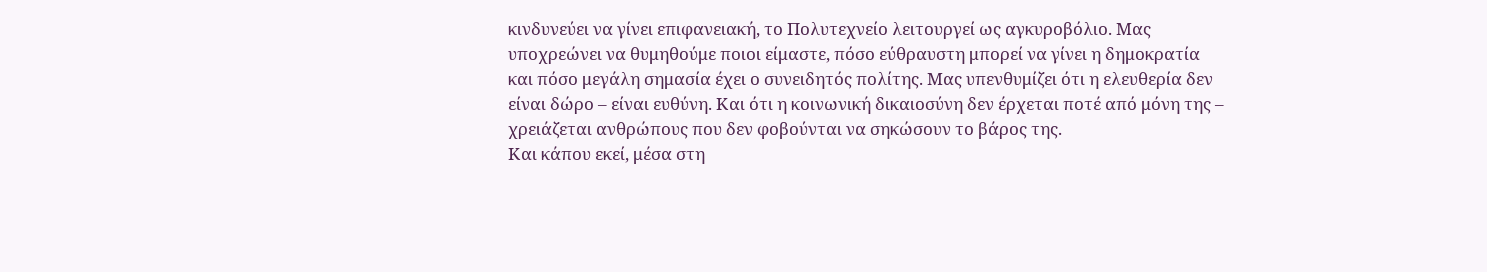κινδυνεύει να γίνει επιφανειακή, το Πολυτεχνείο λειτουργεί ως αγκυροβόλιο. Μας υποχρεώνει να θυμηθούμε ποιοι είμαστε, πόσο εύθραυστη μπορεί να γίνει η δημοκρατία και πόσο μεγάλη σημασία έχει ο συνειδητός πολίτης. Μας υπενθυμίζει ότι η ελευθερία δεν είναι δώρο – είναι ευθύνη. Και ότι η κοινωνική δικαιοσύνη δεν έρχεται ποτέ από μόνη της – χρειάζεται ανθρώπους που δεν φοβούνται να σηκώσουν το βάρος της.
Και κάπου εκεί, μέσα στη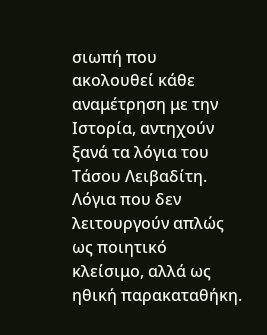σιωπή που ακολουθεί κάθε αναμέτρηση με την Ιστορία, αντηχούν ξανά τα λόγια του Τάσου Λειβαδίτη. Λόγια που δεν λειτουργούν απλώς ως ποιητικό κλείσιμο, αλλά ως ηθική παρακαταθήκη.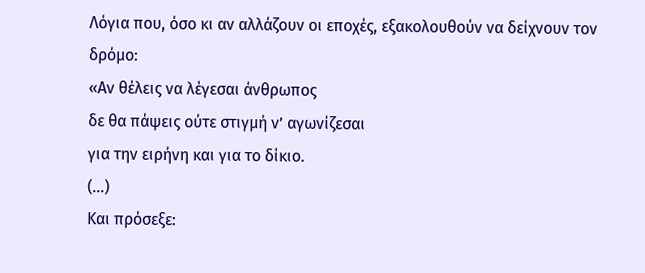Λόγια που, όσο κι αν αλλάζουν οι εποχές, εξακολουθούν να δείχνουν τον δρόμο:
«Αν θέλεις να λέγεσαι άνθρωπος
δε θα πάψεις ούτε στιγμή ν’ αγωνίζεσαι
για την ειρήνη και για το δίκιο.
(…)
Και πρόσεξε: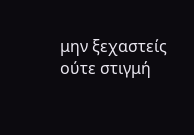μην ξεχαστείς ούτε στιγμή